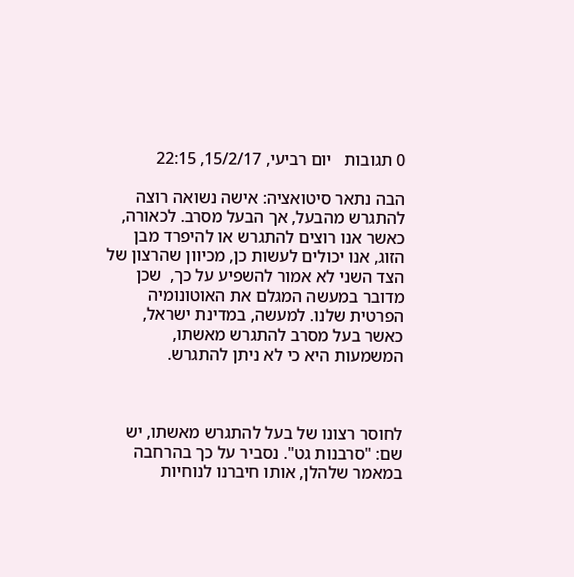0 תגובות   יום רביעי, 15/2/17, 22:15

הבה נתאר סיטואציה: אישה נשואה רוצה להתגרש מהבעל, אך הבעל מסרב. לכאורה, כאשר אנו רוצים להתגרש או להיפרד מבן הזוג, אנו יכולים לעשות כן, מכיוון שהרצון של הצד השני לא אמור להשפיע על כך,  שכן מדובר במעשה המגלם את האוטונומיה הפרטית שלנו. למעשה, במדינת ישראל, כאשר בעל מסרב להתגרש מאשתו, המשמעות היא כי לא ניתן להתגרש.



לחוסר רצונו של בעל להתגרש מאשתו, יש שם: "סרבנות גט". נסביר על כך בהרחבה במאמר שלהלן, אותו חיברנו לנוחיות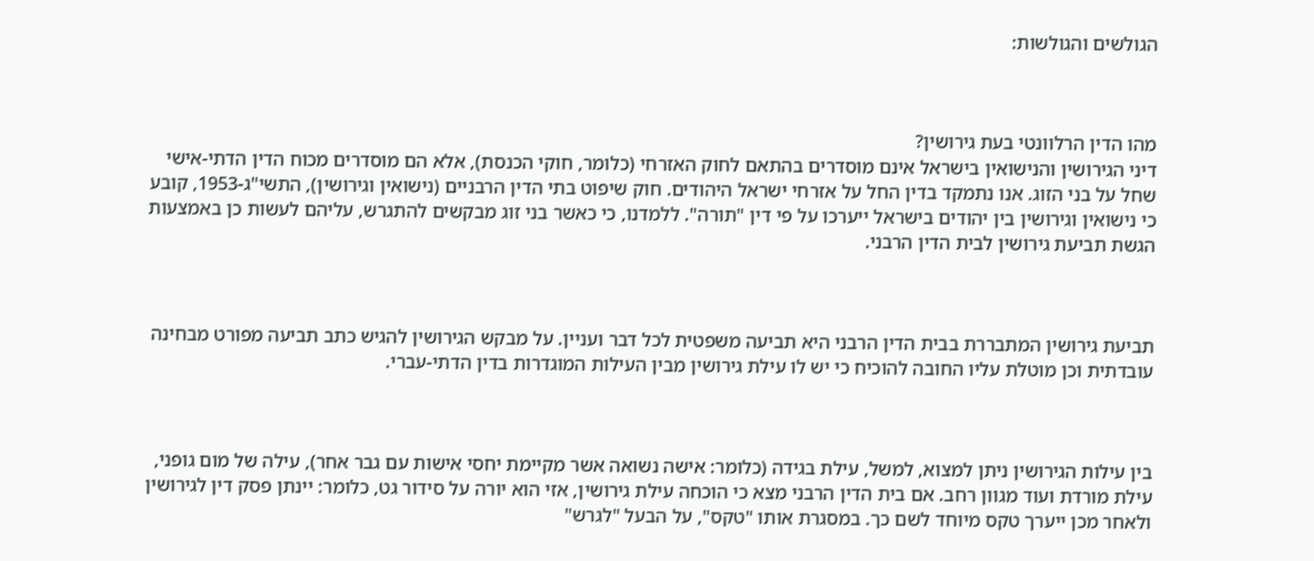הגולשים והגולשות:



מהו הדין הרלוונטי בעת גירושין?
דיני הגירושין והנישואין בישראל אינם מוסדרים בהתאם לחוק האזרחי (כלומר, חוקי הכנסת), אלא הם מוסדרים מכוח הדין הדתי-אישי שחל על בני הזוג. אנו נתמקד בדין החל על אזרחי ישראל היהודים. חוק שיפוט בתי הדין הרבניים (נישואין וגירושין), התשי"ג-1953, קובע כי נישואין וגירושין בין יהודים בישראל ייערכו על פי דין "תורה". ללמדנו, כי כאשר בני זוג מבקשים להתגרש, עליהם לעשות כן באמצעות הגשת תביעת גירושין לבית הדין הרבני.



תביעת גירושין המתבררת בבית הדין הרבני היא תביעה משפטית לכל דבר ועניין. על מבקש הגירושין להגיש כתב תביעה מפורט מבחינה עובדתית וכן מוטלת עליו החובה להוכיח כי יש לו עילת גירושין מבין העילות המוגדרות בדין הדתי-עברי.



בין עילות הגירושין ניתן למצוא, למשל, עילת בגידה (כלומר: אישה נשואה אשר מקיימת יחסי אישות עם גבר אחר), עילה של מום גופני, עילת מורדת ועוד מגוון רחב. אם בית הדין הרבני מצא כי הוכחה עילת גירושין, אזי הוא יורה על סידור גט, כלומר: יינתן פסק דין לגירושין ולאחר מכן ייערך טקס מיוחד לשם כך. במסגרת אותו "טקס", על הבעל "לגרש"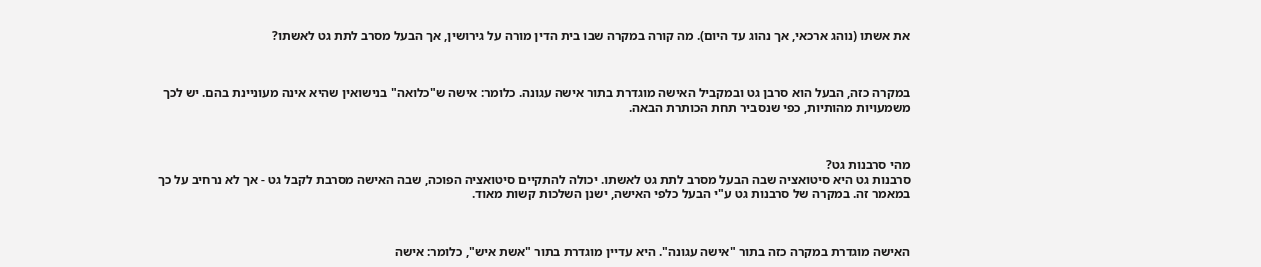את אשתו (נוהג ארכאי, אך נהוג עד היום). מה קורה במקרה שבו בית הדין מורה על גירושין, אך הבעל מסרב לתת גט לאשתו?



במקרה כזה, הבעל הוא סרבן גט ובמקביל האישה מוגדרת בתור אישה עגונה. כלומר: אישה ש"כלואה" בנישואין שהיא אינה מעוניינת בהם. יש לכך משמעויות מהותיות, כפי שנסביר תחת הכותרת הבאה.



מהי סרבנות גט?
סרבנות גט היא סיטואציה שבה הבעל מסרב לתת גט לאשתו. יכולה להתקיים סיטואציה הפוכה, שבה האישה מסרבת לקבל גט - אך לא נרחיב על כך במאמר זה. במקרה של סרבנות גט ע"י הבעל כלפי האישה, ישנן השלכות קשות מאוד.



האישה מוגדרת במקרה כזה בתור "אישה עגונה". היא עדיין מוגדרת בתור "אשת איש", כלומר: אישה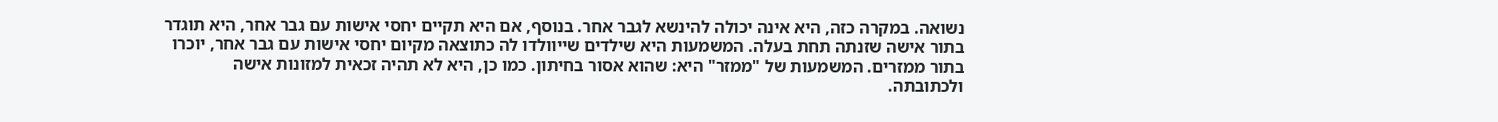נשואה. במקרה כזה, היא אינה יכולה להינשא לגבר אחר. בנוסף, אם היא תקיים יחסי אישות עם גבר אחר, היא תוגדר בתור אישה שזנתה תחת בעלה. המשמעות היא שילדים שייוולדו לה כתוצאה מקיום יחסי אישות עם גבר אחר, יוכרו בתור ממזרים. המשמעות של "ממזר" היא: שהוא אסור בחיתון. כמו כן, היא לא תהיה זכאית למזונות אישה ולכתובתה.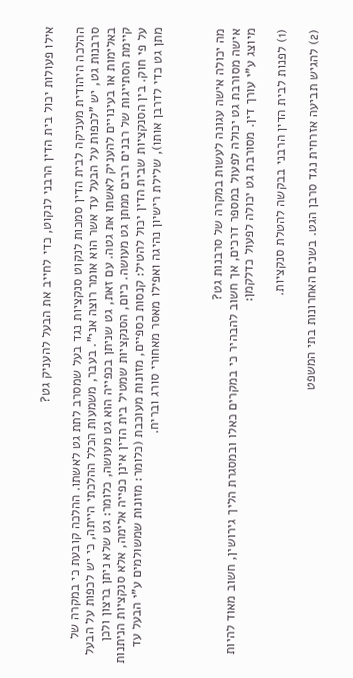אילו פעולות יכול בית הדין הרבני לנקוט, כדי לחייב את הבעל להעניק גט?

ההלכה היהודית מעניקה לבית הדין סמכות לנקוט סנקציות נגד בעל שמסרב לתת גט לאשתו. ההלכה קובעת כי במקרה של סרבנות גט, יש "לכפות על הבעל עד אשר הוא אומר רוצה אני". בעבר, משמעות הכלל ההלכתי הייתה, כי יש לכפות על הבעל באלימות או בעינויים להעניק לאשתו את גטה. עם זאת, גט שניתן בכפייה הוא גט מעושה, כלומר: גט שלא ניתן ברצון ולכן קיימת הסתייגות של רבנים רבים ממתן גט מעושה. כיום, הסנקציות שמטיל בית הדין אינן כפייה אלימה, אלא סנקציות הניתנות על פי חוק. בין הסנקציות שבית הדין יכול להטיל: קנסות כספיים, מזונות מעוכבת (כלומר: מזונות שמשולמים ע"י הבעל עד מתן גט כדי לדרבן אותו), שלילת רישיון נהיגה ואפילו מאסר מאחורי סורג ובריח.



מה יכולה אישה עגונה לעשות במקרה של סרבנות גט?
אישה מסורבת גט יכולה לפעול במספר דרכים, אך חשוב להבהיר כי במקרים כאלו ובמסגרת הליך גירושין, חשוב מאוד להיות מיוצג ע"י עורך דין. מסורבת גט יכולה לפעול כדלקמן:

(1) לפנות לבית הדין הרבני בבקשה להטלת סנקציות.

(2) להגיש תביעה אזרחית נגד סרבן הגט. בשנים האחרונות בתי המשפט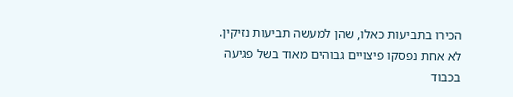הכירו בתביעות כאלו, שהן למעשה תביעות נזיקין. לא אחת נפסקו פיצויים גבוהים מאוד בשל פגיעה בכבוד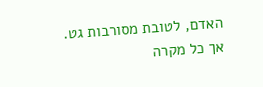האדם, לטובת מסורבות גט. אך כל מקרה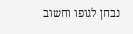נבחן לגופו וחשוב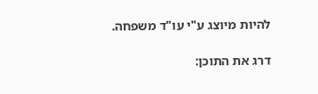להיות מיוצג ע"י עו"ד משפחה.

דרג את התוכן: